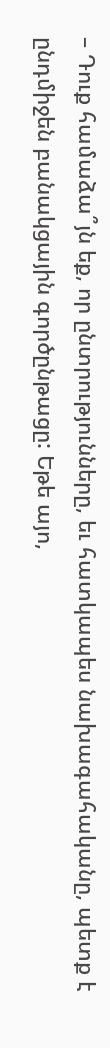– Դուք համաձա՞յն եք, որ ընտրությունները, եւ հատկապես նախագահականը, պետք է ընդմիջեն բանակցային գործընթացը: Եթե այո,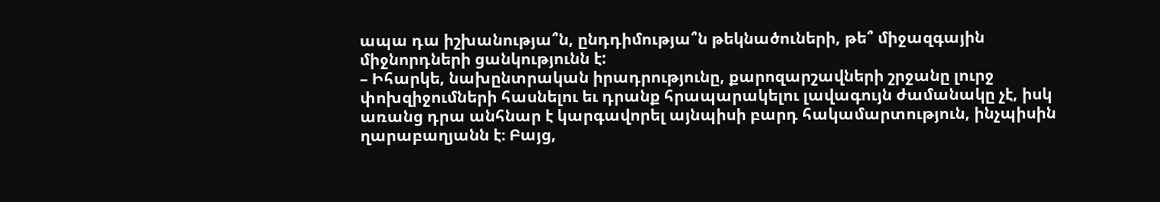ապա դա իշխանությա՞ն, ընդդիմությա՞ն թեկնածուների, թե՞ միջազգային միջնորդների ցանկությունն է:
– Իհարկե, նախընտրական իրադրությունը, քարոզարշավների շրջանը լուրջ փոխզիջումների հասնելու եւ դրանք հրապարակելու լավագույն ժամանակը չէ, իսկ առանց դրա անհնար է կարգավորել այնպիսի բարդ հակամարտություն, ինչպիսին ղարաբաղյանն է։ Բայց,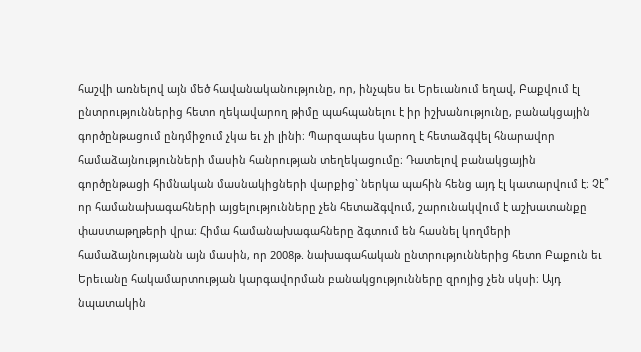հաշվի առնելով այն մեծ հավանականությունը, որ, ինչպես եւ Երեւանում եղավ, Բաքվում էլ ընտրություններից հետո ղեկավարող թիմը պահպանելու է իր իշխանությունը, բանակցային գործընթացում ընդմիջում չկա եւ չի լինի։ Պարզապես կարող է հետաձգվել հնարավոր համաձայնությունների մասին հանրության տեղեկացումը։ Դատելով բանակցային գործընթացի հիմնական մասնակիցների վարքից` ներկա պահին հենց այդ էլ կատարվում է։ Չէ՞ որ համանախագահների այցելությունները չեն հետաձգվում, շարունակվում է աշխատանքը փաստաթղթերի վրա։ Հիմա համանախագահները ձգտում են հասնել կողմերի համաձայնությանն այն մասին, որ 2008թ. նախագահական ընտրություններից հետո Բաքուն եւ Երեւանը հակամարտության կարգավորման բանակցությունները զրոյից չեն սկսի։ Այդ նպատակին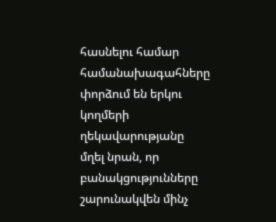հասնելու համար համանախագահները փորձում են երկու կողմերի ղեկավարությանը մղել նրան, որ բանակցությունները շարունակվեն մինչ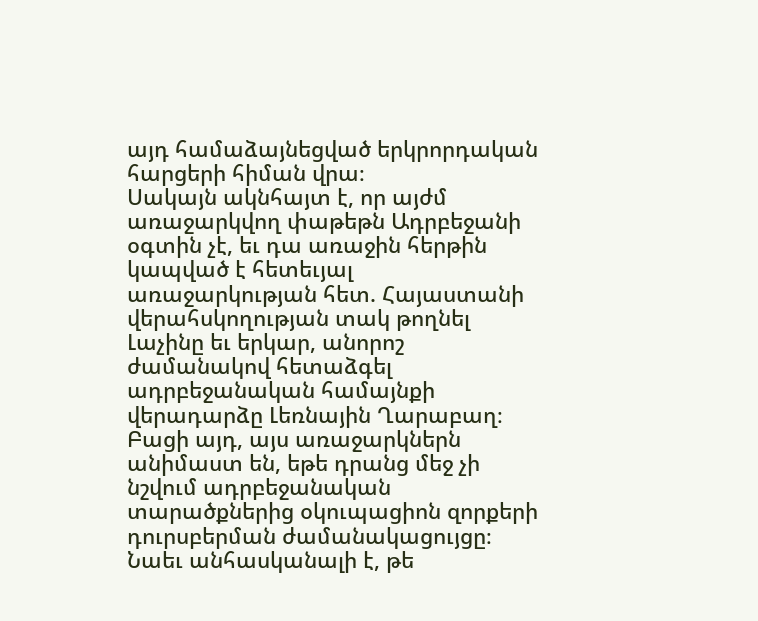այդ համաձայնեցված երկրորդական հարցերի հիման վրա։
Սակայն ակնհայտ է, որ այժմ առաջարկվող փաթեթն Ադրբեջանի օգտին չէ, եւ դա առաջին հերթին կապված է հետեւյալ առաջարկության հետ. Հայաստանի վերահսկողության տակ թողնել Լաչինը եւ երկար, անորոշ ժամանակով հետաձգել ադրբեջանական համայնքի վերադարձը Լեռնային Ղարաբաղ։ Բացի այդ, այս առաջարկներն անիմաստ են, եթե դրանց մեջ չի նշվում ադրբեջանական տարածքներից օկուպացիոն զորքերի դուրսբերման ժամանակացույցը։ Նաեւ անհասկանալի է, թե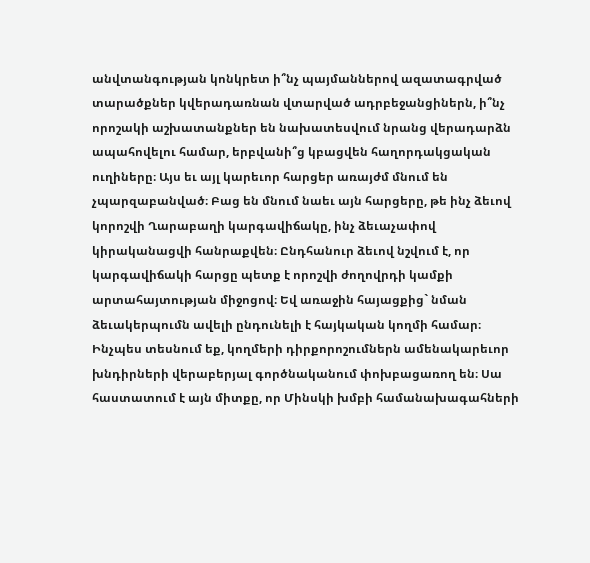անվտանգության կոնկրետ ի՞նչ պայմաններով ազատագրված տարածքներ կվերադառնան վտարված ադրբեջանցիներն, ի՞նչ որոշակի աշխատանքներ են նախատեսվում նրանց վերադարձն ապահովելու համար, երբվանի՞ց կբացվեն հաղորդակցական ուղիները։ Այս եւ այլ կարեւոր հարցեր առայժմ մնում են չպարզաբանված։ Բաց են մնում նաեւ այն հարցերը, թե ինչ ձեւով կորոշվի Ղարաբաղի կարգավիճակը, ինչ ձեւաչափով կիրականացվի հանրաքվեն։ Ընդհանուր ձեւով նշվում է, որ կարգավիճակի հարցը պետք է որոշվի ժողովրդի կամքի արտահայտության միջոցով։ Եվ առաջին հայացքից` նման ձեւակերպումն ավելի ընդունելի է հայկական կողմի համար։ Ինչպես տեսնում եք, կողմերի դիրքորոշումներն ամենակարեւոր խնդիրների վերաբերյալ գործնականում փոխբացառող են։ Սա հաստատում է այն միտքը, որ Մինսկի խմբի համանախագահների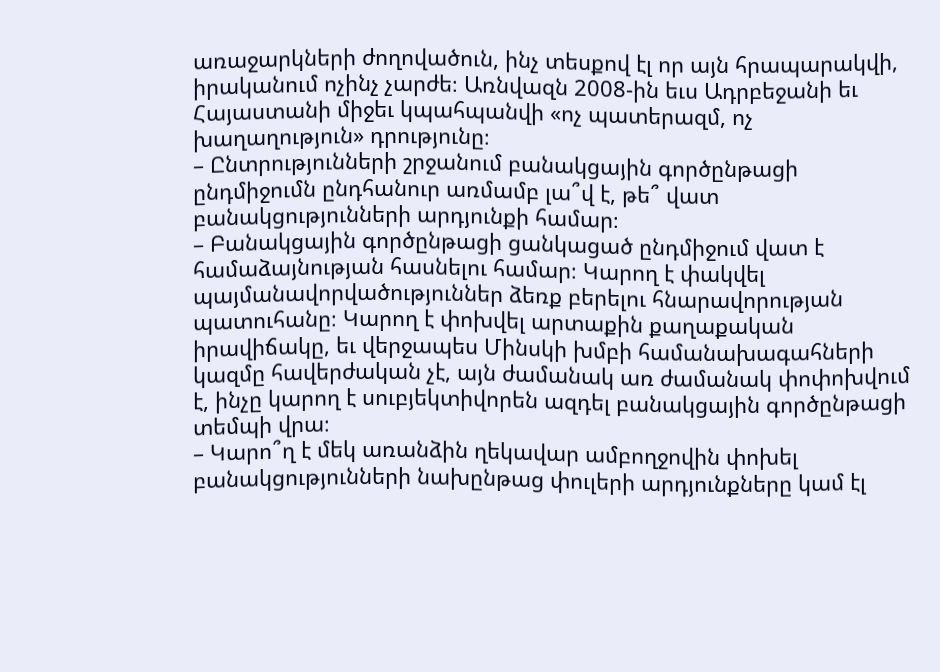առաջարկների ժողովածուն, ինչ տեսքով էլ որ այն հրապարակվի, իրականում ոչինչ չարժե։ Առնվազն 2008-ին եւս Ադրբեջանի եւ Հայաստանի միջեւ կպահպանվի «ոչ պատերազմ, ոչ խաղաղություն» դրությունը։
– Ընտրությունների շրջանում բանակցային գործընթացի ընդմիջումն ընդհանուր առմամբ լա՞վ է, թե՞ վատ բանակցությունների արդյունքի համար։
– Բանակցային գործընթացի ցանկացած ընդմիջում վատ է համաձայնության հասնելու համար։ Կարող է փակվել պայմանավորվածություններ ձեռք բերելու հնարավորության պատուհանը։ Կարող է փոխվել արտաքին քաղաքական իրավիճակը, եւ վերջապես Մինսկի խմբի համանախագահների կազմը հավերժական չէ, այն ժամանակ առ ժամանակ փոփոխվում է, ինչը կարող է սուբյեկտիվորեն ազդել բանակցային գործընթացի տեմպի վրա։
– Կարո՞ղ է մեկ առանձին ղեկավար ամբողջովին փոխել բանակցությունների նախընթաց փուլերի արդյունքները կամ էլ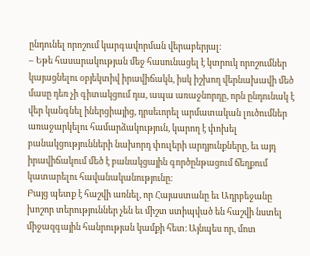ընդունել որոշում կարգավորման վերաբերյալ։
– Եթե հասարակության մեջ հասունացել է կտրուկ որոշումներ կայացնելու օբյեկտիվ իրավիճակն, իսկ իշխող վերնախավի մեծ մասը դեռ չի գիտակցում դա, ապա առաջնորդը, որն ընդունակ է վեր կանգնել իներցիայից, դրսեւորել արմատական լուծումներ առաջարկելու համարձակություն, կարող է փոխել բանակցությունների նախորդ փուլերի արդյունքները, եւ այդ իրավիճակում մեծ է բանակցային գործընթացում ճեղքում կատարելու հավանականությունը։
Բայց պետք է հաշվի առնել, որ Հայաստանը եւ Ադրբեջանը խոշոր տերություններ չեն եւ միշտ ստիպված են հաշվի նստել միջազգային հանրության կամքի հետ։ Այնպես որ, մոտ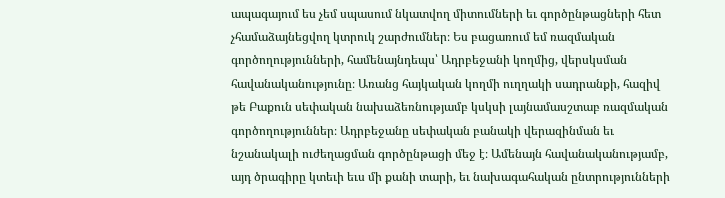ապագայում ես չեմ սպասում նկատվող միտումների եւ գործընթացների հետ չհամաձայնեցվող կտրուկ շարժումներ։ Ես բացառում եմ ռազմական գործողությունների, համենայնդեպս՝ Ադրբեջանի կողմից, վերսկսման հավանականությունը։ Առանց հայկական կողմի ուղղակի սադրանքի, հազիվ թե Բաքուն սեփական նախաձեռնությամբ կսկսի լայնամասշտաբ ռազմական գործողություններ։ Ադրբեջանը սեփական բանակի վերազինման եւ նշանակալի ուժեղացման գործընթացի մեջ է։ Ամենայն հավանականությամբ, այդ ծրագիրը կտեւի եւս մի քանի տարի, եւ նախագահական ընտրությունների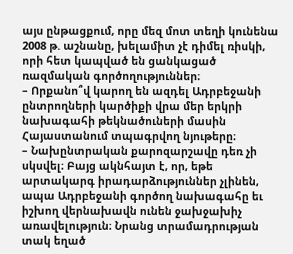այս ընթացքում, որը մեզ մոտ տեղի կունենա 2008 թ. աշնանը, խելամիտ չէ դիմել ռիսկի, որի հետ կապված են ցանկացած ռազմական գործողություններ։
– Որքանո՞վ կարող են ազդել Ադրբեջանի ընտրողների կարծիքի վրա մեր երկրի նախագահի թեկնածուների մասին Հայաստանում տպագրվող նյութերը։
– Նախընտրական քարոզարշավը դեռ չի սկսվել։ Բայց ակնհայտ է, որ, եթե արտակարգ իրադարձություններ չլինեն, ապա Ադրբեջանի գործող նախագահը եւ իշխող վերնախավն ունեն ջախջախիչ առավելություն։ Նրանց տրամադրության տակ եղած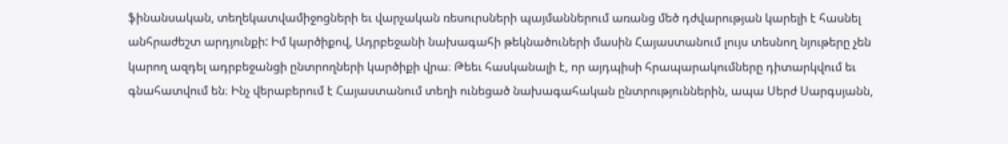ֆինանսական, տեղեկատվամիջոցների եւ վարչական ռեսուրսների պայմաններում առանց մեծ դժվարության կարելի է հասնել անհրաժեշտ արդյունքի: Իմ կարծիքով, Ադրբեջանի նախագահի թեկնածուների մասին Հայաստանում լույս տեսնող նյութերը չեն կարող ազդել ադրբեջանցի ընտրողների կարծիքի վրա։ Թեեւ հասկանալի է, որ այդպիսի հրապարակումները դիտարկվում եւ գնահատվում են։ Ինչ վերաբերում է Հայաստանում տեղի ունեցած նախագահական ընտրություններին, ապա Սերժ Սարգսյանն,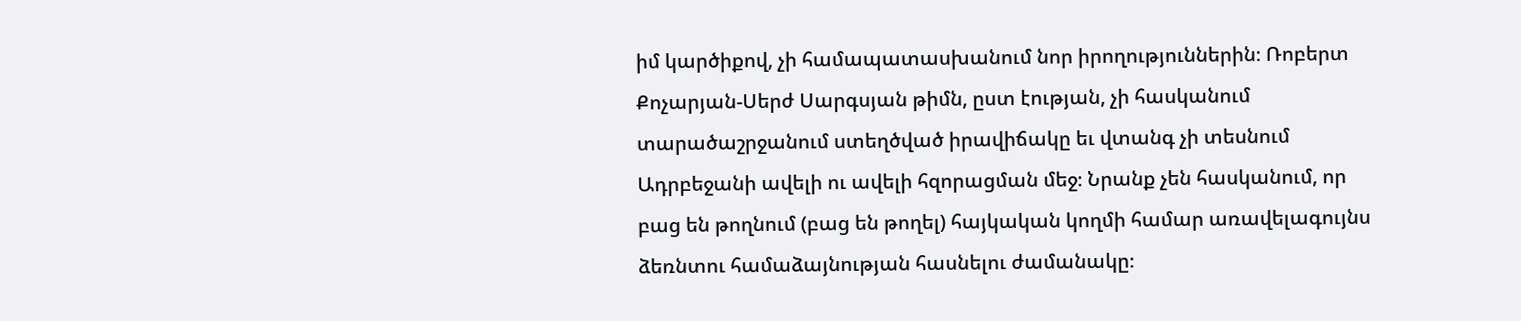իմ կարծիքով, չի համապատասխանում նոր իրողություններին։ Ռոբերտ Քոչարյան-Սերժ Սարգսյան թիմն, ըստ էության, չի հասկանում տարածաշրջանում ստեղծված իրավիճակը եւ վտանգ չի տեսնում Ադրբեջանի ավելի ու ավելի հզորացման մեջ։ Նրանք չեն հասկանում, որ բաց են թողնում (բաց են թողել) հայկական կողմի համար առավելագույնս ձեռնտու համաձայնության հասնելու ժամանակը։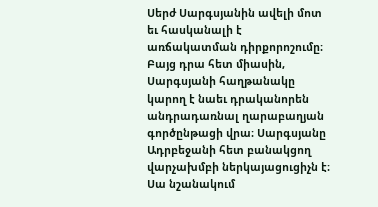Սերժ Սարգսյանին ավելի մոտ եւ հասկանալի է առճակատման դիրքորոշումը։ Բայց դրա հետ միասին, Սարգսյանի հաղթանակը կարող է նաեւ դրականորեն անդրադառնալ ղարաբաղյան գործընթացի վրա։ Սարգսյանը Ադրբեջանի հետ բանակցող վարչախմբի ներկայացուցիչն է։ Սա նշանակում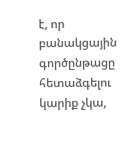է, որ բանակցային գործընթացը հետաձգելու կարիք չկա,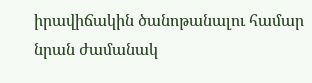իրավիճակին ծանոթանալու համար նրան ժամանակ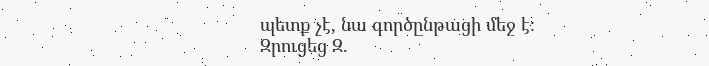պետք չէ, նա գործընթացի մեջ է։
Զրուցեց Զ.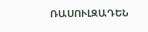ՌԱՍՈՒԼԶԱԴԵՆ